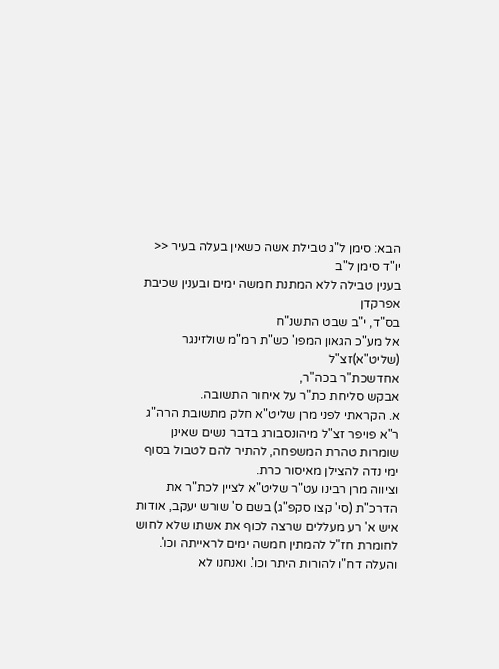הבא: סימן ל"ג טבילת אשה כשאין בעלה בעיר <<
יו"ד סימן ל"ב
בענין טבילה ללא המתנת חמשה ימים ובענין שכיבת אפרקדן
בס"ד, י"ב שבט התשנ"ח
אל מע"כ הגאון המפו' כש"ת רמ"מ שולזינגר (שליט"א)זצ"ל
אחדשכת"ר בכה"ר,
אבקש סליחת כת"ר על איחור התשובה.
א. הקראתי לפני מרן שליט"א חלק מתשובת הרה"ג ר"א פויפר זצ"ל מיהונסבורג בדבר נשים שאינן שומרות טהרת המשפחה, להתיר להם לטבול בסוף ימי נדה להצילן מאיסור כרת.
וציווה מרן רבינו עט"ר שליט"א לציין לכת"ר את הדרכ"ת (סי' קצו סקפ"ג) בשם ס' שורש יעקב, אודות איש א' רע מעללים שרצה לכוף את אשתו שלא לחוש לחומרת חז"ל להמתין חמשה ימים לראייתה וכו'. והעלה דח"ו להורות היתר וכו'. ואנחנו לא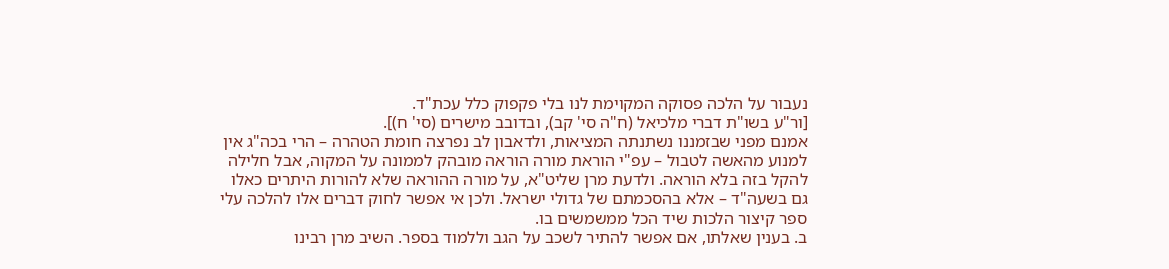נעבור על הלכה פסוקה המקוימת לנו בלי פקפוק כלל עכת"ד.
[ור"ע בשו"ת דברי מלכיאל (ח"ה סי' קב), ובדובב מישרים (סי' ח)].
אמנם מפני שבזמננו נשתנתה המציאות, ולדאבון לב נפרצה חומת הטהרה – הרי בכה"ג אין למנוע מהאשה לטבול – עפ"י הוראת מורה הוראה מובהק לממונה על המקוה, אבל חלילה להקל בזה בלא הוראה. ולדעת מרן שליט"א, על מורה ההוראה שלא להורות היתרים כאלו גם בשעה"ד – אלא בהסכמתם של גדולי ישראל. ולכן אי אפשר לחוק דברים אלו להלכה עלי ספר קיצור הלכות שיד הכל ממשמשים בו.
ב. בענין שאלתו, אם אפשר להתיר לשכב על הגב וללמוד בספר. השיב מרן רבינו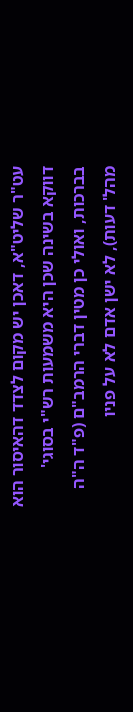עט"ר שליט"א, דאכן יש מקום לצדד דהאיסור הוא דווקא בשינה שכן היא משמעות רש"י בסוגי' בברכות, ואולי כן מטין דברי הרמב"ם (פ"ד ה"ה מהל' דעות), לא ישן אדם לא על פניו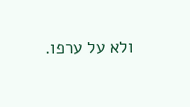ולא על ערפו.